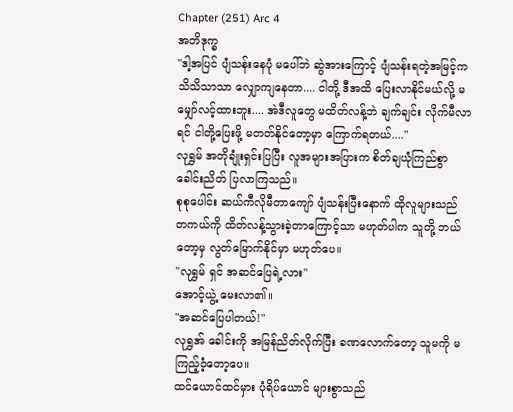Chapter (251) Arc 4
အတိဒုက္ခ
"ဒါ့အပြင် ပျံသန်းနေပုံ မပေါ်ဘဲ ဆွဲအားကြောင့် ပျံသန်းရတဲ့အမြင့်က သိသိသာသာ လျှောကျနေတာ.... ငါတို့ ဒီအထိ ပြေးလာနိုင်မယ်လို့ မမျှော်လင့်ထားဘူး.... အဲဒီလူတွေ မထိတ်လန့်ဘဲ ချက်ချင်း လိုက်မီလာရင် ငါတို့ပြေးဖို့ မတတ်နိုင်တော့မှာ ကြောက်ရတယ်...."
လုရွှမ် အတိုချုံးရှင်းပြပြီး လူအများအပြားက စိတ်ချယုံကြည်စွာ ခေါင်းညိတ် ပြလာကြသည်။
စုစုပေါင်း ဆယ်ကီလိုမီတာကျော် ပျံသန်းပြီးနောက် ထိုလူများသည် တကယ်ကို ထိတ်လန့်သွားခဲ့တာကြောင့်သာ မဟုတ်ပါက သူတို့ ဘယ်တော့မှ လွတ်မြောက်နိုင်မှာ မဟုတ်ပေ။
"လုရွှမ် ရှင် အဆင်ပြေရဲ့လား"
အောင့်ယွဲ့ မေးလာ၏။
"အဆင်ပြေပါတယ်!"
လုရွှအ် ခေါင်းကို အမြန်ညိတ်လိုက်ပြီး ခဏလောက်တော့ သူမကို မကြည့်ဝံ့တော့ပေ။
ထင်ယောင်ထင်မှား ပုံရိပ်ယောင် များစွာသည်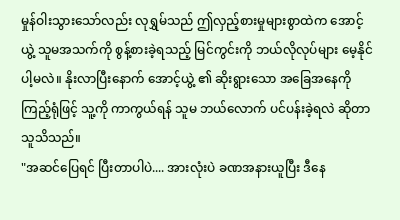မှုန်ဝါးသွားသော်လည်း လုရွှမ်သည် ဤလှည့်စားမှုများစွာထဲက အောင့်ယွဲ့ သူမအသက်ကို စွန့်စားခဲ့ရသည့် မြင်ကွင်းကို ဘယ်လိုလုပ်များ မေ့နိုင်ပါ့မလဲ။ နိုးလာပြီးနောက် အောင့်ယွဲ့ ၏ ဆိုးရွားသော အခြေအနေကို ကြည့်ရုံဖြင့် သူ့ကို ကာကွယ်ရန် သူမ ဘယ်လောက် ပင်ပန်းခဲ့ရလဲ ဆိုတာ သူသိသည်။
"အဆင်ပြေရင် ပြီးတာပါပဲ.... အားလုံးပဲ ခဏအနားယူပြီး ဒီနေ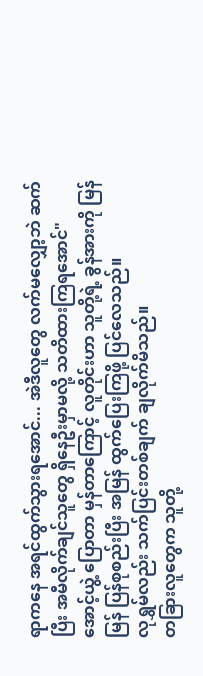ရာကနေ အရင်ထွက်သွားရအောင်... အဲဒီလူတွေ လက်မလျှော့ဘဲ ဆက်ပြီး အမီလိုက်ချင်သူတွေ ရှိနေဦးမှာမလို့ သတိထားကြရအောင်"
အောင့်ယွဲ့ ပြောတာ မှန်တာကြောင့် လူတိုင်းဟာ သူတို့ရဲ့ ခွန်အားကို မြန်မြန် ပြန်စုစည်းပြီး အမြန် ထွက်ပြေးကြဖို့ ပြင်လေသည်။
လုရွှမ်လည်း သက်ပြင်းတစ်ချက် ချလိုက်မိသည်။
တခြားလူတွေက သူတို့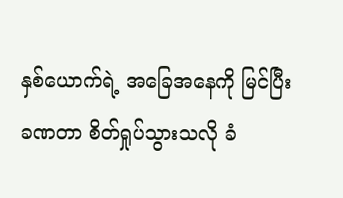နှစ်ယောက်ရဲ့ အခြေအနေကို မြင်ပြီး ခဏတာ စိတ်ရှုပ်သွားသလို ခံ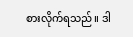စားလိုက်ရသည်။ ဒါ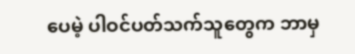ပေမဲ့ ပါဝင်ပတ်သက်သူတွေက ဘာမှ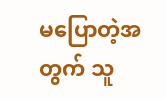မပြောတဲ့အတွက် သူ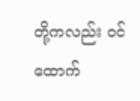တို့ကလည်း ဝင်ထောက်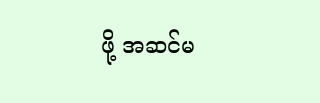ဖို့ အဆင်မ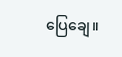ပြေချေ။